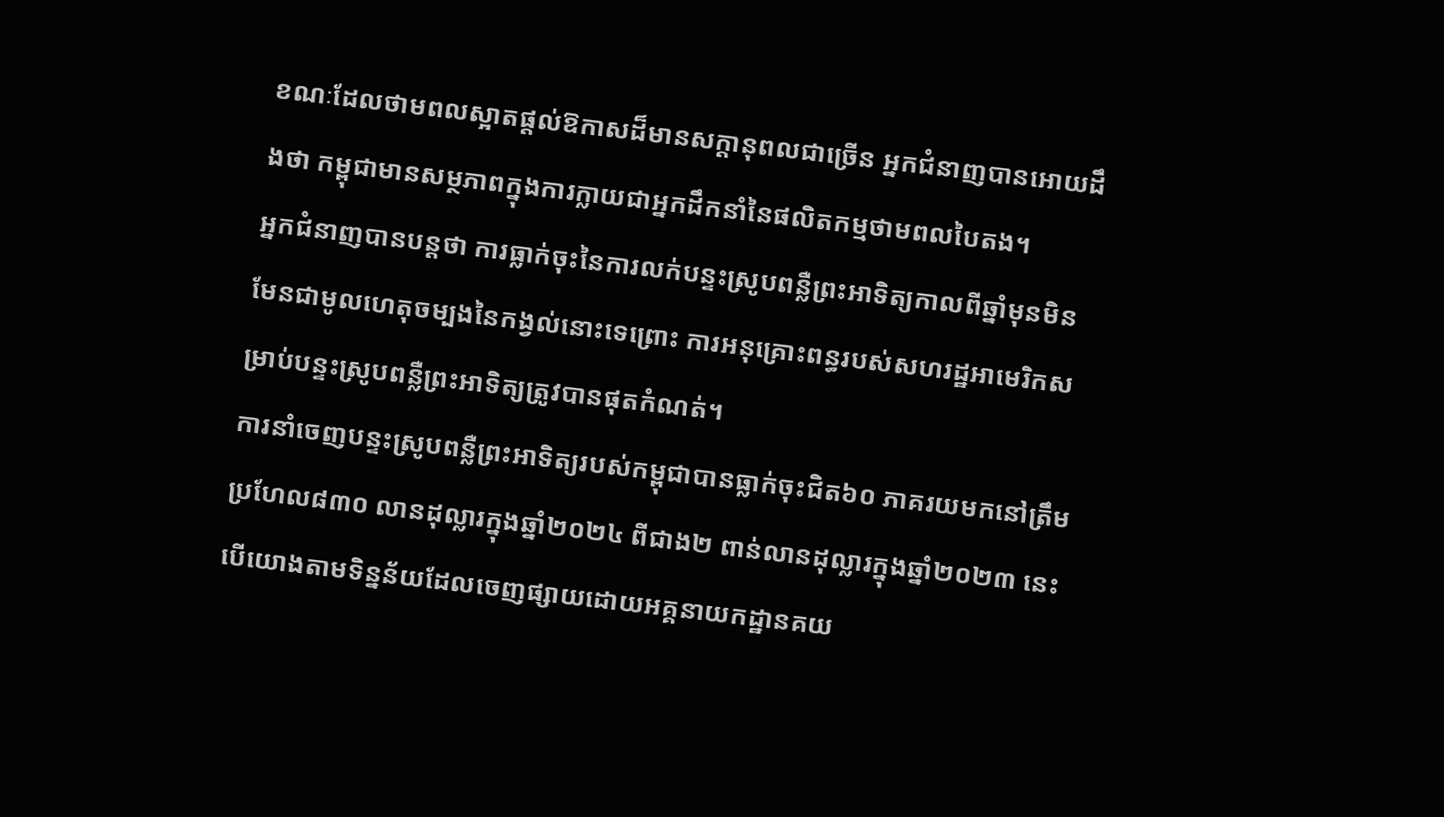ខណៈដែលថាមពលស្អាតផ្តល់ឱកាសដ៏មានសក្តានុពលជាច្រើន អ្នកជំនាញបានអោយដឹងថា កម្ពុជាមានសម្ថភាពក្នុងការក្លាយជាអ្នកដឹកនាំនៃផលិតកម្មថាមពលបៃតង។
អ្នកជំនាញបានបន្តថា ការធ្លាក់ចុះនៃការលក់បន្ទះស្រូបពន្លឺព្រះអាទិត្យកាលពីឆ្នាំមុនមិនមែនជាមូលហេតុចម្បងនៃកង្វល់នោះទេព្រោះ ការអនុគ្រោះពន្ធរបស់សហរដ្ឋអាមេរិកសម្រាប់បន្ទះស្រូបពន្លឺព្រះអាទិត្យត្រូវបានផុតកំណត់។
ការនាំចេញបន្ទះស្រូបពន្លឺព្រះអាទិត្យរបស់កម្ពុជាបានធ្លាក់ចុះជិត៦០ ភាគរយមកនៅត្រឹមប្រហែល៨៣០ លានដុល្លារក្នុងឆ្នាំ២០២៤ ពីជាង២ ពាន់លានដុល្លារក្នុងឆ្នាំ២០២៣ នេះបើយោងតាមទិន្នន័យដែលចេញផ្សាយដោយអគ្គនាយកដ្ឋានគយ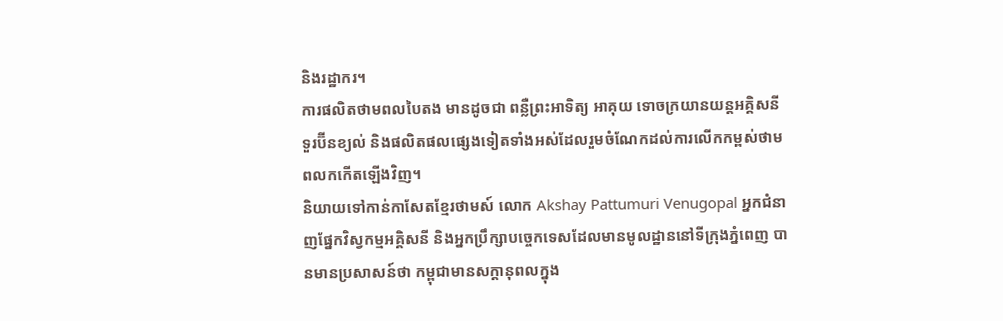និងរដ្ឋាករ។
ការផលិតថាមពលបៃតង មានដូចជា ពន្លឺព្រះអាទិត្យ អាគុយ ទោចក្រយានយន្តអគ្គិសនី ទួរប៊ីនខ្យល់ និងផលិតផលផ្សេងទៀតទាំងអស់ដែលរួមចំណែកដល់ការលើកកម្ពស់ថាមពលកកើតឡើងវិញ។
និយាយទៅកាន់កាសែតខ្មែរថាមស៍ លោក Akshay Pattumuri Venugopal អ្នកជំនាញផ្នែកវិស្វកម្មអគ្គិសនី និងអ្នកប្រឹក្សាបច្ចេកទេសដែលមានមូលដ្ឋាននៅទីក្រុងភ្នំពេញ បានមានប្រសាសន៍ថា កម្ពុជាមានសក្តានុពលក្នុង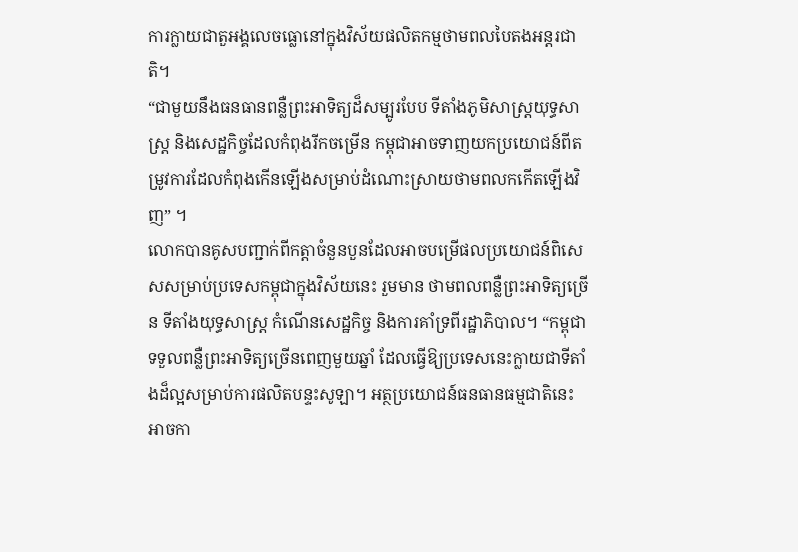ការក្លាយជាតួអង្គលេចធ្លោនៅក្នុងវិស័យផលិតកម្មថាមពលបៃតងអន្តរជាតិ។
“ជាមួយនឹងធនធានពន្លឺព្រះអាទិត្យដ៏សម្បូរបែប ទីតាំងភូមិសាស្រ្តយុទ្ធសាស្ត្រ និងសេដ្ឋកិច្ចដែលកំពុងរីកចម្រើន កម្ពុជាអាចទាញយកប្រយោជន៍ពីតម្រូវការដែលកំពុងកើនឡើងសម្រាប់ដំណោះស្រាយថាមពលកកើតឡើងវិញ” ។
លោកបានគូសបញ្ជាក់ពីកត្តាចំនួនបួនដែលអាចបម្រើផលប្រយោជន៍ពិសេសសម្រាប់ប្រទេសកម្ពុជាក្នុងវិស័យនេះ រួមមាន ថាមពលពន្លឺព្រះអាទិត្យច្រើន ទីតាំងយុទ្ធសាស្ត្រ កំណើនសេដ្ឋកិច្ច និងការគាំទ្រពីរដ្ឋាភិបាល។ “កម្ពុជាទទួលពន្លឺព្រះអាទិត្យច្រើនពេញមួយឆ្នាំ ដែលធ្វើឱ្យប្រទេសនេះក្លាយជាទីតាំងដ៏ល្អសម្រាប់ការផលិតបន្ទះសូឡា។ អត្ថប្រយោជន៍ធនធានធម្មជាតិនេះអាចកា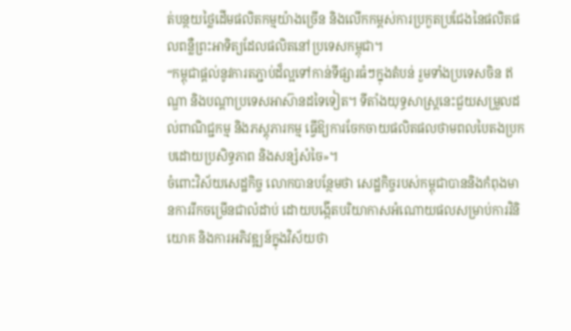ត់បន្ថយថ្លៃដើមផលិតកម្មយ៉ាងច្រើន និងលើកកម្ពស់ការប្រកួតប្រជែងនៃផលិតផលពន្លឺព្រះអាទិត្យដែលផលិតនៅប្រទេសកម្ពុជា។
“កម្ពុជាផ្តល់នូវការតភ្ជាប់ដ៏ល្អទៅកាន់ទីផ្សារធំៗក្នុងតំបន់ រួមទាំងប្រទេសចិន ឥណ្ឌា និងបណ្តាប្រទេសអាស៊ានដទៃទៀត។ ទីតាំងយុទ្ធសាស្ត្រនេះជួយសម្រួលដល់ពាណិជ្ជកម្ម និងភស្តុភារកម្ម ធ្វើឱ្យការចែកចាយផលិតផលថាមពលបៃតងប្រកបដោយប្រសិទ្ធភាព និងសន្សំសំចៃ»។
ចំពោះវិស័យសេដ្ឋកិច្ច លោកបានបន្ថែមថា សេដ្ឋកិច្ចរបស់កម្ពុជាបាននិងកំពុងមានការរីកចម្រើនជាលំដាប់ ដោយបង្កើតបរិយាកាសអំណោយផលសម្រាប់ការវិនិយោគ និងការអភិវឌ្ឍន៍ក្នុងវិស័យថា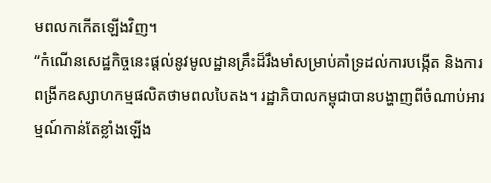មពលកកើតឡើងវិញ។
“កំណើនសេដ្ឋកិច្ចនេះផ្តល់នូវមូលដ្ឋានគ្រឹះដ៏រឹងមាំសម្រាប់គាំទ្រដល់ការបង្កើត និងការពង្រីកឧស្សាហកម្មផលិតថាមពលបៃតង។ រដ្ឋាភិបាលកម្ពុជាបានបង្ហាញពីចំណាប់អារម្មណ៍កាន់តែខ្លាំងឡើង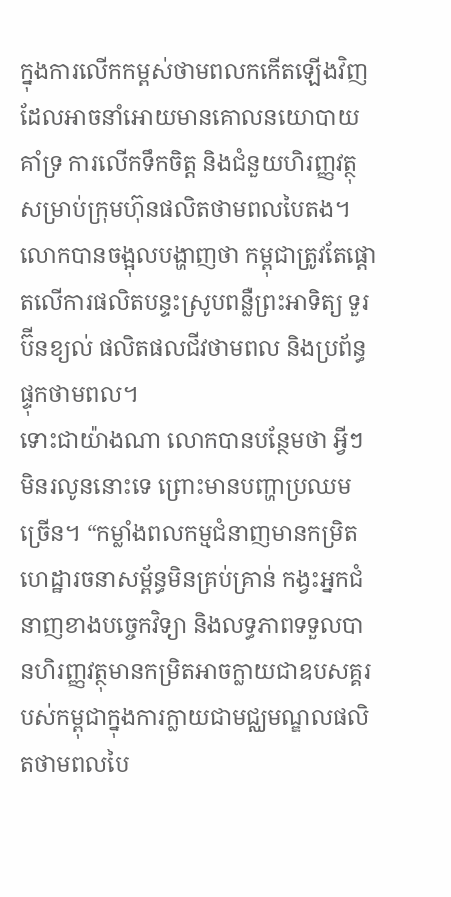ក្នុងការលើកកម្ពស់ថាមពលកកើតឡើងវិញ ដែលអាចនាំអោយមានគោលនយោបាយគាំទ្រ ការលើកទឹកចិត្ត និងជំនួយហិរញ្ញវត្ថុសម្រាប់ក្រុមហ៊ុនផលិតថាមពលបៃតង។
លោកបានចង្អុលបង្ហាញថា កម្ពុជាត្រូវតែផ្តោតលើការផលិតបន្ទះស្រូបពន្លឺព្រះអាទិត្យ ទួរប៊ីនខ្យល់ ផលិតផលជីវថាមពល និងប្រព័ន្ធផ្ទុកថាមពល។
ទោះជាយ៉ាងណា លោកបានបន្ថែមថា អ្វីៗមិនរលូននោះទេ ព្រោះមានបញ្ហាប្រឈមច្រើន។ “កម្លាំងពលកម្មជំនាញមានកម្រិត ហេដ្ឋារចនាសម្ព័ន្ធមិនគ្រប់គ្រាន់ កង្វះអ្នកជំនាញខាងបច្ចេកវិទ្យា និងលទ្ធភាពទទួលបានហិរញ្ញវត្ថុមានកម្រិតអាចក្លាយជាឧបសគ្គរបស់កម្ពុជាក្នុងការក្លាយជាមជ្ឈមណ្ឌលផលិតថាមពលបៃ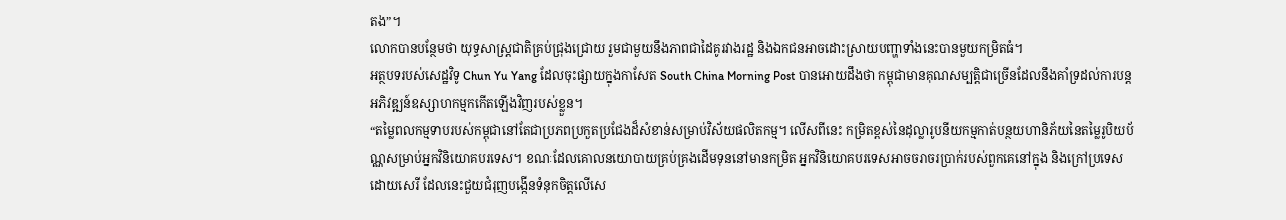តង”។
លោកបានបន្ថែមថា យុទ្ធសាស្ត្រជាតិគ្រប់ជ្រុងជ្រោយ រួមជាមួយនឹងភាពជាដៃគូរវាងរដ្ឋ និងឯកជនអាចដោះស្រាយបញ្ហាទាំងនេះបានមួយកម្រិតធំ។
អត្ថបទរបស់សេដ្ឋវិទូ Chun Yu Yang ដែលចុះផ្សាយក្នុងកាសែត South China Morning Post បានអោយដឹងថា កម្ពុជាមានគុណសម្បត្តិជាច្រើនដែលនឹងគាំទ្រដល់ការបន្តអភិវឌ្ឍន៍ឧស្សាហកម្មកកើតឡើងវិញរបស់ខ្លួន។
“តម្លៃពលកម្មទាបរបស់កម្ពុជានៅតែជាប្រភពប្រកួតប្រជែងដ៏សំខាន់សម្រាប់វិស័យផលិតកម្ម។ លើសពីនេះ កម្រិតខ្ពស់នៃដុល្លារូបនីយកម្មកាត់បន្ថយហានិភ័យនៃតម្លៃរូបិយប័ណ្ណសម្រាប់អ្នកវិនិយោគបរទេស។ ខណៈដែលគោលនយោបាយគ្រប់គ្រងដើមទុននៅមានកម្រិត អ្នកវិនិយោគបរទេសអាចចរាចរប្រាក់របស់ពួកគេនៅក្នុង និងក្រៅប្រទេសដោយសេរី ដែលនេះជួយជំរុញបង្កើនទំនុកចិត្តលើសេ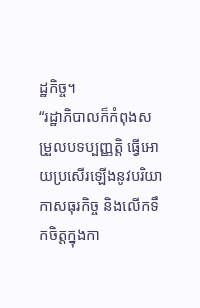ដ្ឋកិច្ច។
“រដ្ឋាភិបាលក៏កំពុងសម្រួលបទប្បញ្ញត្តិ ធ្វើអោយប្រសើរឡើងនូវបរិយាកាសធុរកិច្ច និងលើកទឹកចិត្តក្នុងកា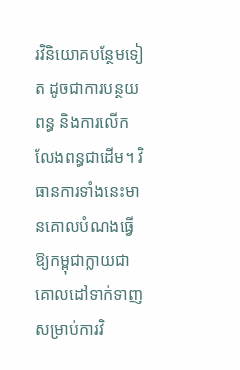រវិនិយោគបន្ថែមទៀត ដូចជាការបន្ថយពន្ធ និងការលើកលែងពន្ធជាដើម។ វិធានការទាំងនេះមានគោលបំណងធ្វើឱ្យកម្ពុជាក្លាយជាគោលដៅទាក់ទាញសម្រាប់ការវិ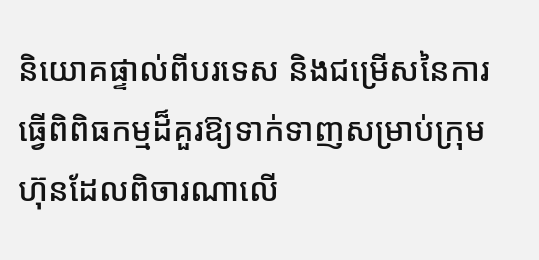និយោគផ្ទាល់ពីបរទេស និងជម្រើសនៃការធ្វើពិពិធកម្មដ៏គួរឱ្យទាក់ទាញសម្រាប់ក្រុមហ៊ុនដែលពិចារណាលើ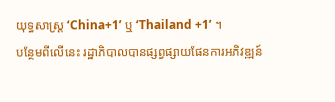យុទ្ធសាស្រ្ត ‘China+1’ ឬ ‘Thailand +1’ ។
បន្ថែមពីលើនេះ រដ្ឋាភិបាលបានផ្សព្វផ្សាយផែនការអភិវឌ្ឍន៍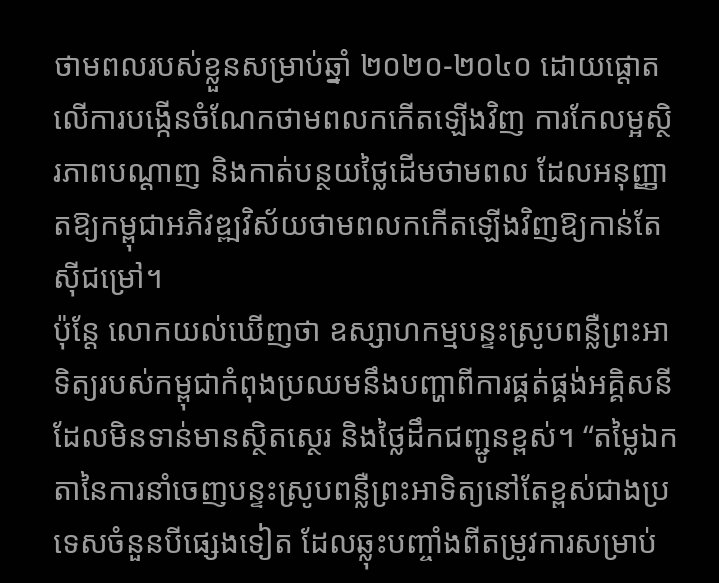ថាមពលរបស់ខ្លួនសម្រាប់ឆ្នាំ ២០២០-២០៤០ ដោយផ្តោតលើការបង្កើនចំណែកថាមពលកកើតឡើងវិញ ការកែលម្អស្ថិរភាពបណ្តាញ និងកាត់បន្ថយថ្លៃដើមថាមពល ដែលអនុញ្ញាតឱ្យកម្ពុជាអភិវឌ្ឍវិស័យថាមពលកកើតឡើងវិញឱ្យកាន់តែស៊ីជម្រៅ។
ប៉ុន្តែ លោកយល់ឃើញថា ឧស្សាហកម្មបន្ទះស្រូបពន្លឺព្រះអាទិត្យរបស់កម្ពុជាកំពុងប្រឈមនឹងបញ្ហាពីការផ្គត់ផ្គង់អគ្គិសនីដែលមិនទាន់មានស្ថិតស្ថេរ និងថ្លៃដឹកជញ្ជូនខ្ពស់។ “តម្លៃឯកតានៃការនាំចេញបន្ទះស្រូបពន្លឺព្រះអាទិត្យនៅតែខ្ពស់ជាងប្រទេសចំនួនបីផ្សេងទៀត ដែលឆ្លុះបញ្ចាំងពីតម្រូវការសម្រាប់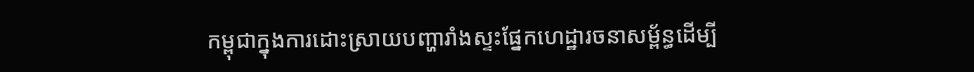កម្ពុជាក្នុងការដោះស្រាយបញ្ហារាំងស្ទះផ្នែកហេដ្ឋារចនាសម្ព័ន្ធដើម្បី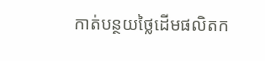កាត់បន្ថយថ្លៃដើមផលិតក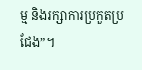ម្ម និងរក្សាការប្រកួតប្រជែង”។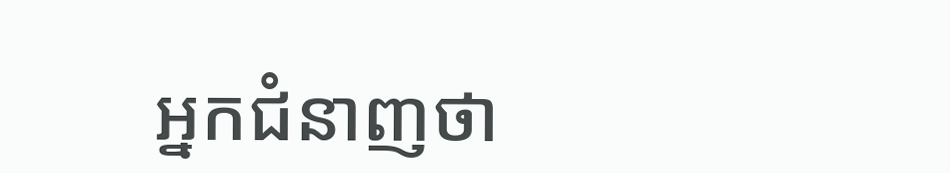អ្នកជំនាញថា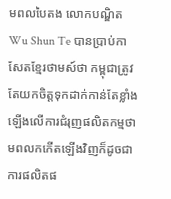មពលបៃតង លោកបណ្ឌិត Wu Shun Te បានប្រាប់កាសែតខ្មែរថាមស៍ថា កម្ពុជាត្រូវតែយកចិត្តទុកដាក់កាន់តែខ្លាំងឡើងលើការជំរុញផលិតកម្មថាមពលកកើតឡើងវិញក៏ដូចជាការផលិតផ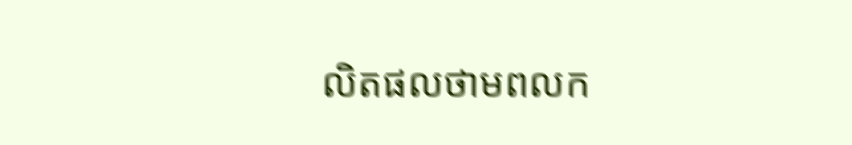លិតផលថាមពលក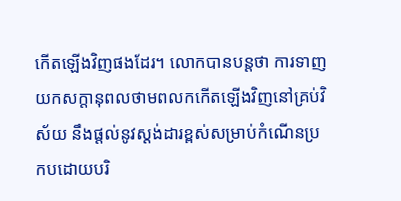កើតឡើងវិញផងដែរ។ លោកបានបន្តថា ការទាញយកសក្តានុពលថាមពលកកើតឡើងវិញនៅគ្រប់វិស័យ នឹងផ្តល់នូវស្តង់ដារខ្ពស់សម្រាប់កំណើនប្រកបដោយបរិ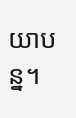យាបន្ន។